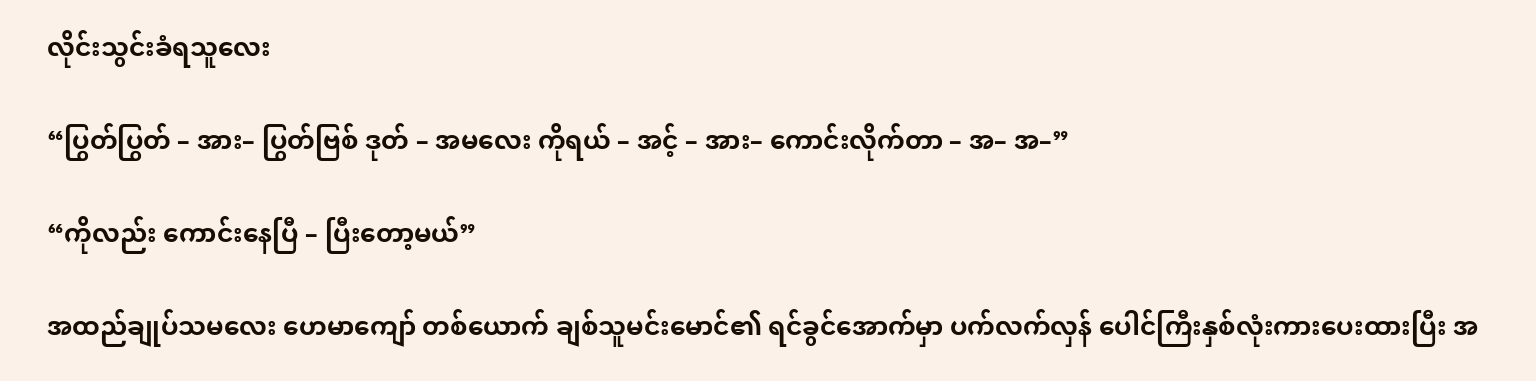လိုင်းသွင်းခံရသူလေး

“ပြွတ်ပြွတ် – အား– ပြွတ်ဗြစ် ဒုတ် – အမလေး ကိုရယ် – အင့် – အား– ကောင်းလိုက်တာ – အ– အ–”

“ကိုလည်း ကောင်းနေပြီ – ပြီးတော့မယ်”

အထည်ချုပ်သမလေး ဟေမာကျော် တစ်ယောက် ချစ်သူမင်းမောင်၏ ရင်ခွင်အောက်မှာ ပက်လက်လှန် ပေါင်ကြီးနှစ်လုံးကားပေးထားပြီး အ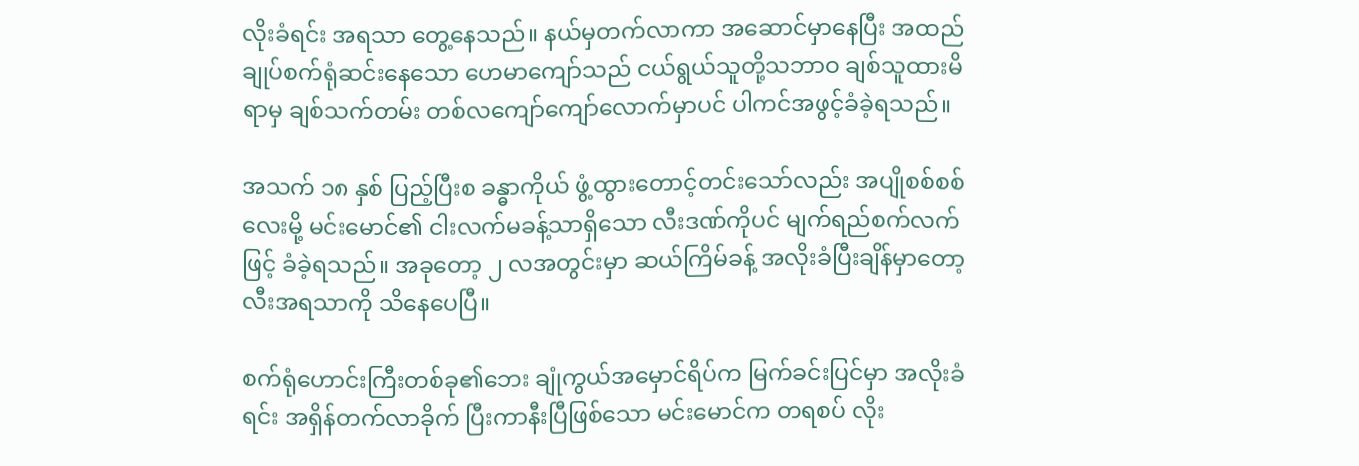လိုးခံရင်း အရသာ တွေ့နေသည်။ နယ်မှတက်လာကာ အဆောင်မှာနေပြီး အထည်ချုပ်စက်ရုံဆင်းနေသော ဟေမာကျော်သည် ငယ်ရွယ်သူတို့သဘာဝ ချစ်သူထားမိရာမှ ချစ်သက်တမ်း တစ်လကျော်ကျော်လောက်မှာပင် ပါကင်အဖွင့်ခံခဲ့ရသည်။

အသက် ၁၈ နှစ် ပြည့်ပြီးစ ခန္ဓာကိုယ် ဖွံ့ထွားတောင့်တင်းသော်လည်း အပျိုစစ်စစ်လေးမို့ မင်းမောင်၏ ငါးလက်မခန့်သာရှိသော လီးဒဏ်ကိုပင် မျက်ရည်စက်လက်ဖြင့် ခံခဲ့ရသည်။ အခုတော့ ၂ လအတွင်းမှာ ဆယ်ကြိမ်ခန့် အလိုးခံပြီးချိန်မှာတော့ လီးအရသာကို သိနေပေပြီ။

စက်ရုံဟောင်းကြီးတစ်ခု၏ဘေး ချုံကွယ်အမှောင်ရိပ်က မြက်ခင်းပြင်မှာ အလိုးခံရင်း အရှိန်တက်လာခိုက် ပြီးကာနီးပြီဖြစ်သော မင်းမောင်က တရစပ် လိုး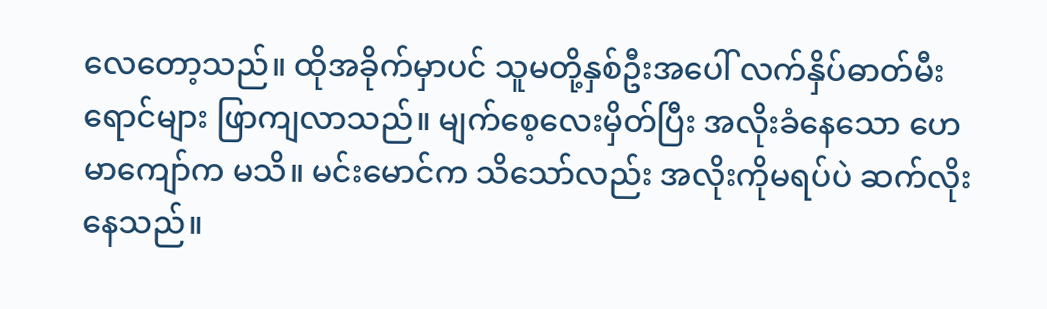လေတော့သည်။ ထိုအခိုက်မှာပင် သူမတို့နှစ်ဦးအပေါ် လက်နှိပ်ဓာတ်မီးရောင်များ ဖြာကျလာသည်။ မျက်စေ့လေးမှိတ်ပြီး အလိုးခံနေသော ဟေမာကျော်က မသိ။ မင်းမောင်က သိသော်လည်း အလိုးကိုမရပ်ပဲ ဆက်လိုးနေသည်။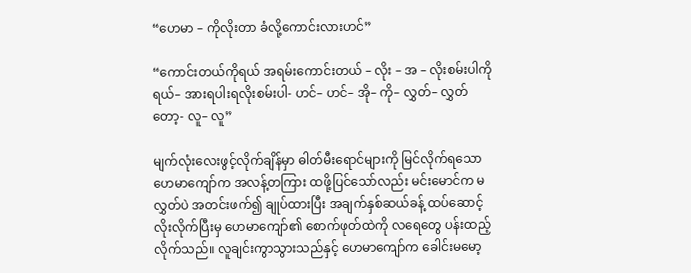“ဟေမာ – ကိုလိုးတာ ခံလို့ကောင်းလားဟင်”

“ကောင်းတယ်ကိုရယ် အရမ်းကောင်းတယ် – လိုး – အ – လိုးစမ်းပါကိုရယ်– အားရပါးရလိုးစမ်းပါ- ဟင်– ဟင်– အို– ကို– လွှတ်– လွှတ်တော့- လူ– လူ”

မျက်လုံးလေးဖွင့်လိုက်ချိန်မှာ ဓါတ်မီးရောင်များကို မြင်လိုက်ရသော ဟေမာကျော်က အလန့်တကြား ထဖို့ပြင်သော်လည်း မင်းမောင်က မလွှတ်ပဲ အတင်းဖက်၍ ချုပ်ထားပြီး အချက်နှစ်ဆယ်ခန့် ထပ်ဆောင့်လိုးလိုက်ပြီးမှ ဟေမာကျော်၏ စောက်ဖုတ်ထဲကို လရေတွေ ပန်းထည့်လိုက်သည်။ လူချင်းကွာသွားသည်နှင့် ဟေမာကျော်က ခေါင်းမမော့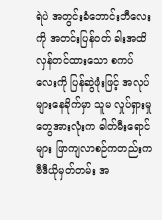ရဲပဲ အတွင်းခံဘောင်းဘီလေးကို အတင်းပြန်ဝတ် ခါးအထိလှန်တင်ထားသော စကပ်လေးကို ပြန်ဆွဲဖုံးဖြင့် အလုပ်များနေခိုက်မှာ သူမ လှုပ်ရှားမှုတွေအားလုံးက ဓါတ်မီးရောင်များ ဖြာကျလာစဉ်ကတည်းက ဗီဒီယိုမှတ်တမ်း အ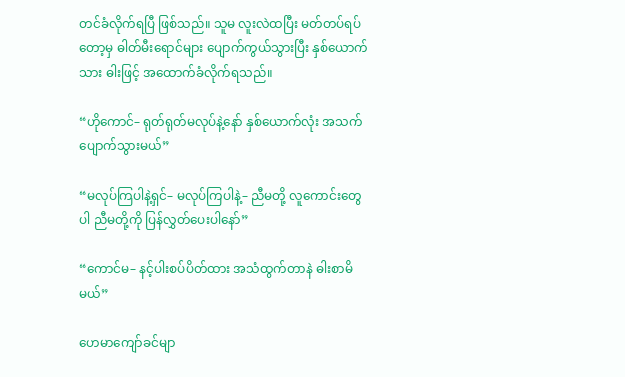တင်ခံလိုက်ရပြီ ဖြစ်သည်။ သူမ လူးလဲထပြီး မတ်တပ်ရပ်တော့မှ ဓါတ်မီးရောင်များ ပျောက်ကွယ်သွားပြီး နှစ်ယောက်သား ဓါးဖြင့် အထောက်ခံလိုက်ရသည်။

“ဟိုကောင်– ရုတ်ရုတ်မလုပ်နဲ့နော် နှစ်ယောက်လုံး အသက်ပျောက်သွားမယ်”

“မလုပ်ကြပါနဲ့ရှင်– မလုပ်ကြပါနဲ့– ညီမတို့ လူကောင်းတွေပါ ညီမတို့ကို ပြန်လွှတ်ပေးပါနော်”

“ကောင်မ– နင့်ပါးစပ်ပိတ်ထား အသံထွက်တာနဲ ဓါးစာမိမယ်”

ဟေမာကျော်ခင်မျာ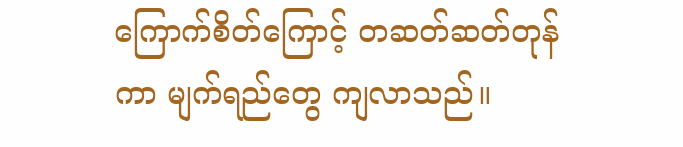ကြောက်စိတ်ကြောင့် တဆတ်ဆတ်တုန်ကာ မျက်ရည်တွေ ကျလာသည်။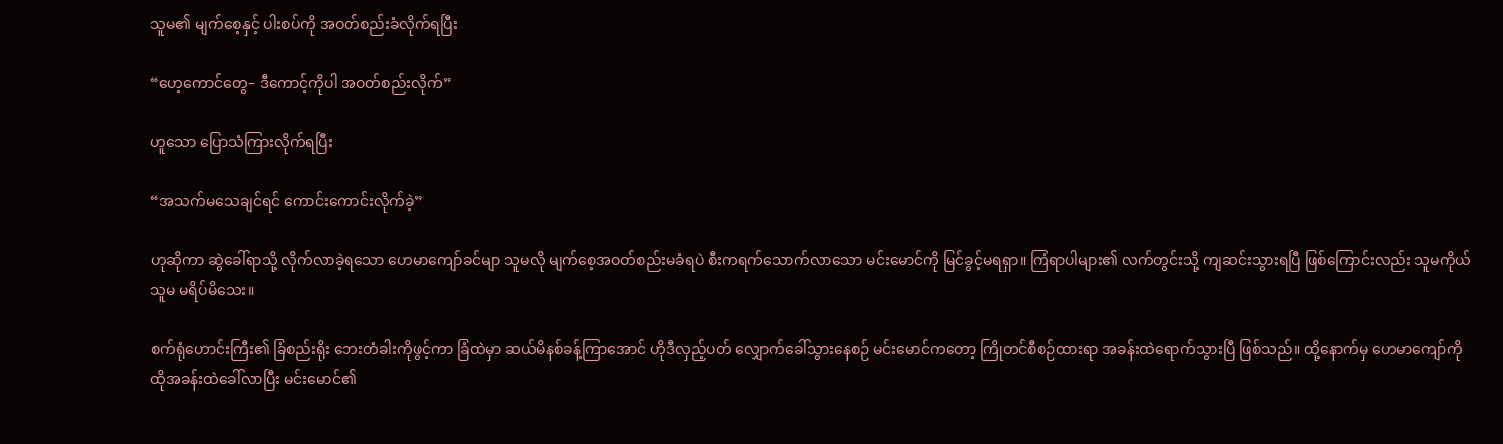သူမ၏ မျက်စေ့နှင့် ပါးစပ်ကို အဝတ်စည်းခံလိုက်ရပြီး

“ဟေ့ကောင်တွေ– ဒီကောင့်ကိုပါ အဝတ်စည်းလိုက်”

ဟူသော ပြောသံကြားလိုက်ရပြီး

“အသက်မသေချင်ရင် ကောင်းကောင်းလိုက်ခဲ့”

ဟုဆိုကာ ဆွဲခေါ်ရာသို့ လိုက်လာခဲ့ရသော ဟေမာကျော်ခင်မျာ သူမလို မျက်စေ့အဝတ်စည်းမခံရပဲ စီးကရက်သောက်လာသော မင်းမောင်ကို မြင်ခွင့်မရရှာ။ ကြံရာပါများ၏ လက်တွင်းသို့ ကျဆင်းသွားရပြီ ဖြစ်ကြောင်းလည်း သူမကိုယ်သူမ မရိပ်မိသေး။

စက်ရုံဟောင်းကြီး၏ ခြံစည်းရိုး ဘေးတံခါးကိုဖွင့်ကာ ခြံထဲမှာ ဆယ်မိနစ်ခန့်ကြာအောင် ဟိုဒီလှည့်ပတ် လျှောက်ခေါ်သွားနေစဉ် မင်းမောင်ကတော့ ကြိုတင်စီစဉ်ထားရာ အခန်းထဲရောက်သွားပြီ ဖြစ်သည်။ ထို့နောက်မှ ဟေမာကျော်ကို ထိုအခန်းထဲခေါ်လာပြီး မင်းမောင်၏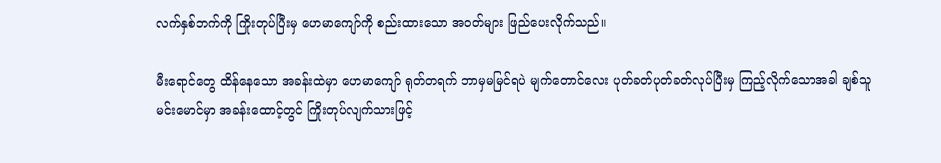လက်နှစ်ဘက်ကို ကြိုးတုပ်ပြီးမှ ဟေမာကျော်ကို စည်းထားသော အဝတ်များ ဖြည်ပေးလိုက်သည်။

မီးရောင်တွေ ထိန်နေသော အခန်းထဲမှာ ဟေမာကျော် ရုတ်တရက် ဘာမှမမြင်ရပဲ မျက်တောင်လေး ပုတ်ခတ်ပုတ်ခတ်လုပ်ပြီးမှ ကြည့်လိုက်သောအခါ ချစ်သူမင်းမောင်မှာ အခန်းထောင့်တွင် ကြိုးတုပ်လျက်သားဖြင့်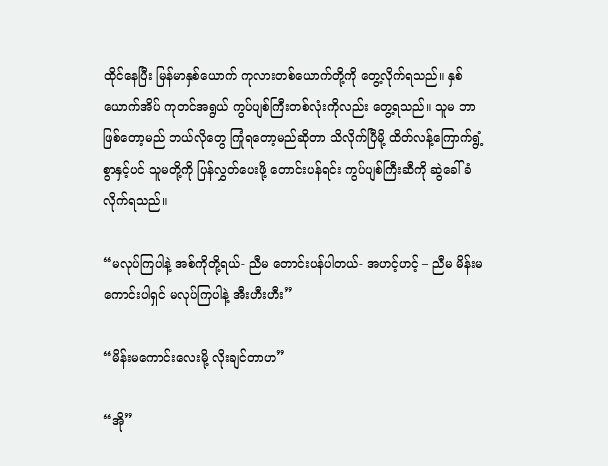ထိုင်နေပြီး မြန်မာနှစ်ယောက် ကုလားတစ်ယောက်တို့ကို တွေ့လိုက်ရသည်။ နှစ်ယောက်အိပ် ကုတင်အရွယ် ကွပ်ပျစ်ကြီးတစ်လုံးကိုလည်း တွေ့ရသည်။ သူမ ဘာဖြစ်တော့မည် ဘယ်လိုတွေ ကြုံရတော့မည်ဆိုတာ သိလိုက်ပြီမို့ ထိတ်လန့်ကြောက်ရွံ့စွာနှင့်ပင် သူမတို့ကို ပြန်လွှတ်ပေးဖို့ တောင်းပန်ရင်း ကွပ်ပျစ်ကြီးဆီကို ဆွဲခေါ်ခံလိုက်ရသည်။

“မလုပ်ကြပါနဲ့ အစ်ကိုတို့ရယ်- ညီမ တောင်းပန်ပါတယ်- အဟင့်ဟင့် – ညီမ မိန်းမကောင်းပါရှင် မလုပ်ကြပါနဲ့ အီးဟီးဟီး”

“မိန်းမကောင်းလေးမို့ လိုးချင်တာဟ”

“အို”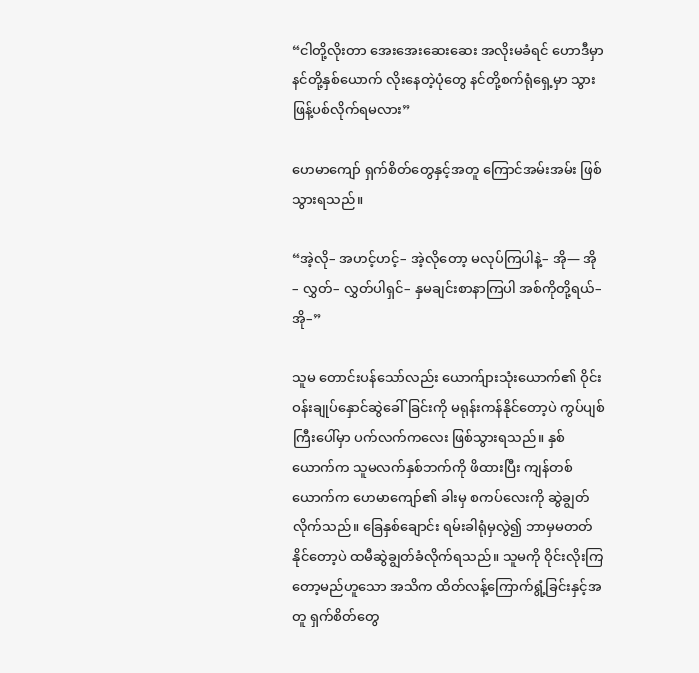“ငါတို့လိုးတာ အေးအေးဆေးဆေး အလိုးမခံရင် ဟောဒီမှာ နင်တို့နှစ်ယောက် လိုးနေတဲ့ပုံတွေ နင်တို့စက်ရုံရှေ့မှာ သွားဖြန့်ပစ်လိုက်ရမလား”

ဟေမာကျော် ရှက်စိတ်တွေနှင့်အတူ ကြောင်အမ်းအမ်း ဖြစ်သွားရသည်။

“အဲ့လို– အဟင့်ဟင့်– အဲ့လိုတော့ မလုပ်ကြပါနဲ့– အို— အို – လွှတ်– လွှတ်ပါရှင်– နှမချင်းစာနာကြပါ အစ်ကိုတို့ရယ်– အို–”

သူမ တောင်းပန်သော်လည်း ယောက်ျားသုံးယောက်၏ ဝိုင်းဝန်းချုပ်နှောင်ဆွဲခေါ်ခြင်းကို မရုန်းကန်နိုင်တော့ပဲ ကွပ်ပျစ်ကြီးပေါ်မှာ ပက်လက်ကလေး ဖြစ်သွားရသည်။ နှစ်ယောက်က သူမလက်နှစ်ဘက်ကို ဖိထားပြီး ကျန်တစ်ယောက်က ဟေမာကျော်၏ ခါးမှ စကပ်လေးကို ဆွဲချွတ်လိုက်သည်။ ခြေနှစ်ချောင်း ရမ်းခါရုံမှလွဲ၍ ဘာမှမတတ်နိုင်တော့ပဲ ထမီဆွဲချွတ်ခံလိုက်ရသည်။ သူမကို ဝိုင်းလိုးကြတော့မည်ဟူသော အသိက ထိတ်လန့်ကြောက်ရွံ့ခြင်းနှင့်အတူ ရှက်စိတ်တွေ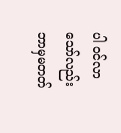ပါ ဝင်လာသော်လည်း ဘာမှမတတ်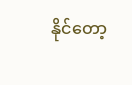နိုင်တော့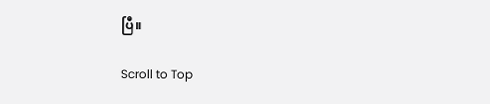ပြီ။

Scroll to Top